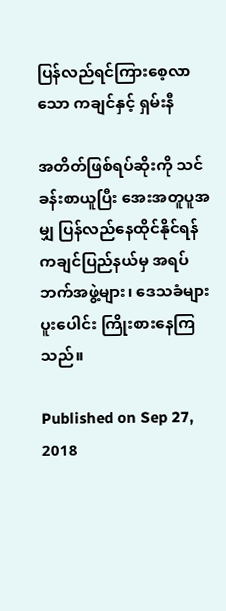ပြန်လည်ရင်ကြားစေ့လာသော ကချင်နှင့် ရှမ်းနီ

အတိတ်ဖြစ်ရပ်ဆိုးကို သင်ခန်းစာယူပြီး အေးအတူပူအမျှ ပြန်လည်နေထိုင်နိုင်ရန် ကချင်ပြည်နယ်မှ အရပ်ဘက်အဖွဲ့များ၊ ဒေသခံများ ပူးပေါင်း ကြိုးစားနေကြသည်။

Published on Sep 27, 2018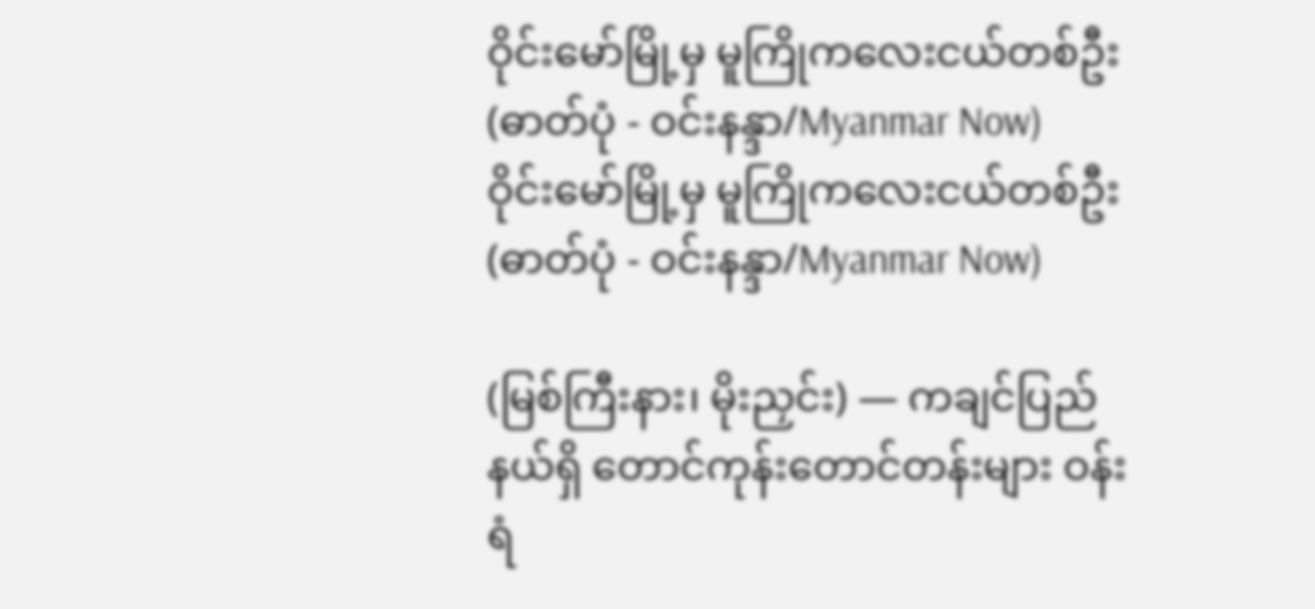ဝိုင်းမော်မြို့မှ မူကြိုကလေးငယ်တစ်ဦး (ဓာတ်ပုံ - ဝင်းနန္ဒာ/Myanmar Now)
ဝိုင်းမော်မြို့မှ မူကြိုကလေးငယ်တစ်ဦး (ဓာတ်ပုံ - ဝင်းနန္ဒာ/Myanmar Now)

(မြစ်ကြီးနား၊ မိုးညှင်း) — ကချင်ပြည်နယ်ရှိ တောင်ကုန်းတောင်တန်းများ ဝန်းရံ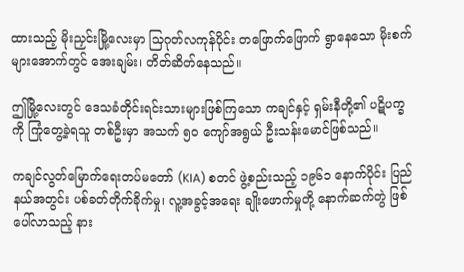ထားသည့် မိုးညှင်းမြို့လေးမှာ သြဂုတ်လကုန်ပိုင်း တဖြောက်ဖြောက် ရွာနေသော မိုးစက်များအောက်တွင် အေးချမ်း၊ တိတ်ဆိတ်နေသည်။

ဤမြို့လေးတွင် ဒေသခံတိုင်းရင်းသားများဖြစ်ကြသော ကချင်နှင့် ရှမ်းနီတို့၏ ပဋိပက္ခကို ကြုံတွေ့ခဲ့ရသူ တစ်ဦးမှာ အသက် ၅ဝ ကျော်အရွယ် ဦးသန်းမောင်ဖြစ်သည်။

ကချင်လွတ်မြောက်ရေးတပ်မတော် (KIA) စတင် ဖွဲ့စည်းသည့် ၁၉၆၁ နောက်ပိုင်း ပြည်နယ်အတွင်း ပစ်ခတ်တိုက်ခိုက်မှု၊ လူ့အခွင့်အရေး ချိုးဖောက်မှုတို့ နောက်ဆက်တွဲ ဖြစ်ပေါ်လာသည့် နား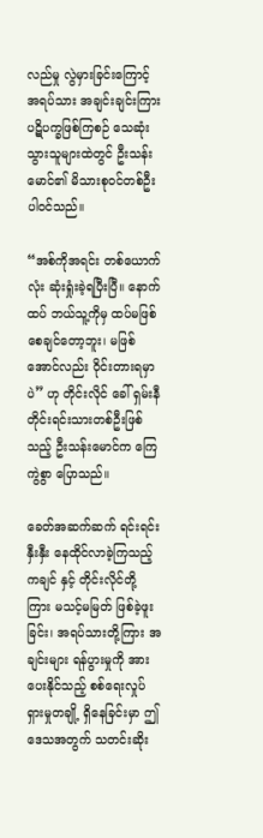လည်မှု လွဲမှားခြင်းကြောင့် အရပ်သား အချင်းချင်းကြား ပဋိပက္ခဖြစ်ကြစဉ် သေဆုံးသွားသူများထဲတွင် ဦးသန်းမောင်၏ မိသားစုဝင်တစ်ဦး ပါဝင်သည်။

“အစ်ကိုအရင်း တစ်ယောက်လုံး ဆုံးရှုံးခဲ့ရပြီးပြီ။ နောက်ထပ် ဘယ်သူ့ကိုမှ ထပ်မဖြစ်စေချင်တော့ဘူး၊ မဖြစ်အောင်လည်း ဝိုင်းတားရမှာပဲ” ဟု တိုင်းလိုင် ခေါ် ရှမ်းနီတိုင်းရင်းသားတစ်ဦးဖြစ်သည့် ဦးသန်းမောင်က ကြေကွဲစွာ ပြောသည်။

ခေတ်အဆက်ဆက် ရင်းရင်းနှီးနှီး နေထိုင်လာခဲ့ကြသည့် ကချင် နှင့် တိုင်းလိုင်တို့ကြား မသင့်မမြတ် ဖြစ်ခဲ့ဖူးခြင်း၊ အရပ်သားတို့ကြား အချင်းများ ရန်ပွားမှုကို အားပေးနိုင်သည့် စစ်ရေးလှုပ်ရှားမှုတချို့ ရှိနေခြင်းမှာ ဤဒေသအတွက် သတင်းဆိုး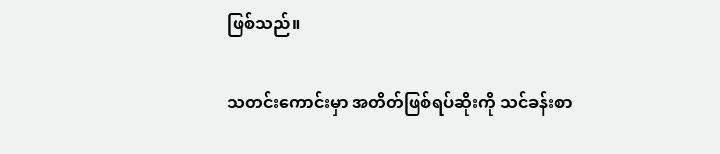ဖြစ်သည်။

သတင်းကောင်းမှာ အတိတ်ဖြစ်ရပ်ဆိုးကို သင်ခန်းစာ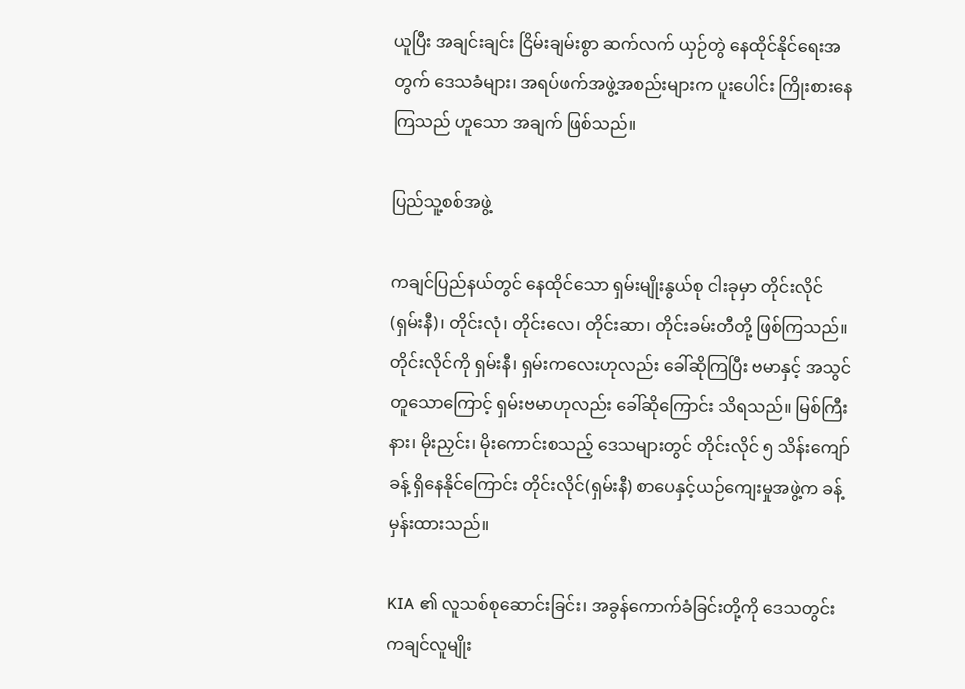ယူပြီး အချင်းချင်း ငြိမ်းချမ်းစွာ ဆက်လက် ယှဉ်တွဲ နေထိုင်နိုင်ရေးအတွက် ဒေသခံများ၊ အရပ်ဖက်အဖွဲ့အစည်းများက ပူးပေါင်း ကြိုးစားနေကြသည် ဟူသော အချက် ဖြစ်သည်။

ပြည်သူ့စစ်အဖွဲ့

ကချင်ပြည်နယ်တွင် နေထိုင်သော ရှမ်းမျိုးနွယ်စု ငါးခုမှာ တိုင်းလိုင်(ရှမ်းနီ)၊ တိုင်းလုံ၊ တိုင်းလေ၊ တိုင်းဆာ၊ တိုင်းခမ်းတီတို့ ဖြစ်ကြသည်။ တိုင်းလိုင်ကို ရှမ်းနီ၊ ရှမ်းကလေးဟုလည်း ခေါ်ဆိုကြပြီး ဗမာနှင့် အသွင် တူသောကြောင့် ရှမ်းဗမာဟုလည်း ခေါ်ဆိုကြောင်း သိရသည်။ မြစ်ကြီးနား၊ မိုးညှင်း၊ မိုးကောင်းစသည့် ဒေသများတွင် တိုင်းလိုင် ၅ သိန်းကျော်ခန့် ရှိနေနိုင်ကြောင်း တိုင်းလိုင်(ရှမ်းနီ) စာပေနှင့်ယဉ်ကျေးမှုအဖွဲ့က ခန့်မှန်းထားသည်။

KIA ၏ လူသစ်စုဆောင်းခြင်း၊ အခွန်ကောက်ခံခြင်းတို့ကို ဒေသတွင်း ကချင်လူမျိုး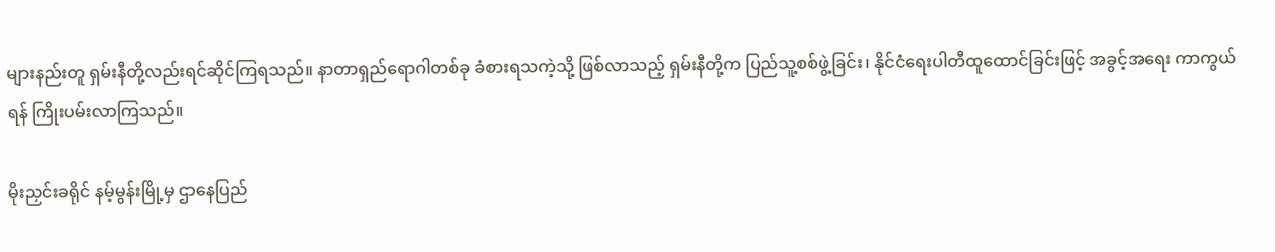များနည်းတူ ရှမ်းနီတို့လည်းရင်ဆိုင်ကြရသည်။ နာတာရှည်ရောဂါတစ်ခု ခံစားရသကဲ့သို့ ဖြစ်လာသည့် ရှမ်းနီတို့က ပြည်သူ့စစ်ဖွဲ့ခြင်း၊ နိုင်ငံရေးပါတီထူထောင်ခြင်းဖြင့် အခွင့်အရေး ကာကွယ်ရန် ကြိုးပမ်းလာကြသည်။

မိုးညှင်းခရိုင် နမ့်မွန်းမြို့မှ ဌာနေပြည်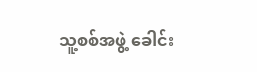သူ့စစ်အဖွဲ့ ခေါင်း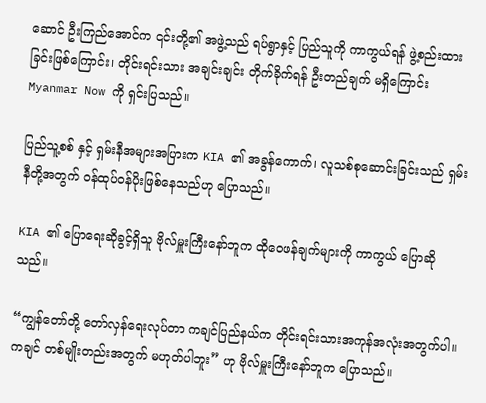ဆောင် ဦးကြည်အောင်က ၎င်းတို့၏ အဖွဲ့သည် ရပ်ရွာနှင့် ပြည်သူကို ကာကွယ်ရန် ဖွဲ့စည်းထားခြင်းဖြစ်ကြောင်း၊ တိုင်းရင်းသား အချင်းချင်း တိုက်ခိုက်ရန် ဦးတည်ချက် မရှိကြောင်း Myanmar Now ကို ရှင်းပြသည်။

ပြည်သူ့စစ် နှင့် ရှမ်းနီအများအပြားက KIA ၏ အခွန်ကောက်၊ လူသစ်စုဆောင်းခြင်းသည် ရှမ်းနီတို့အတွက် ဝန်ထုပ်ဝန်ပိုးဖြစ်နေသည်ဟု ပြောသည်။

KIA ၏ ပြောရေးဆိုခွင့်ရှိသူ ဗိုလ်မှူးကြီးနော်ဘူက ထိုဝေဖန်ချက်များကို ကာကွယ် ပြောဆိုသည်။

“ကျွန်တော်တို့ တော်လှန်ရေးလုပ်တာ ကချင်ပြည်နယ်က တိုင်းရင်းသားအကုန်အလုံးအတွက်ပါ။ ကချင် တစ်မျိုးတည်းအတွက် မဟုတ်ပါဘူး” ဟု ဗိုလ်မှူးကြီးနော်ဘူက ပြောသည်။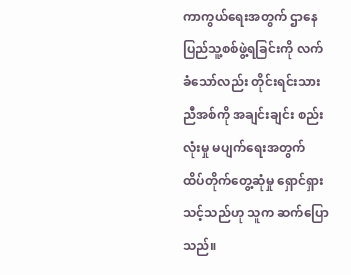ကာကွယ်ရေးအတွက် ဌာနေပြည်သူ့စစ်ဖွဲ့ရခြင်းကို လက်ခံသော်လည်း တိုင်းရင်းသားညီအစ်ကို အချင်းချင်း စည်းလုံးမှု မပျက်ရေးအတွက် ထိပ်တိုက်တွေ့ဆုံမှု ရှောင်ရှားသင့်သည်ဟု သူက ဆက်ပြောသည်။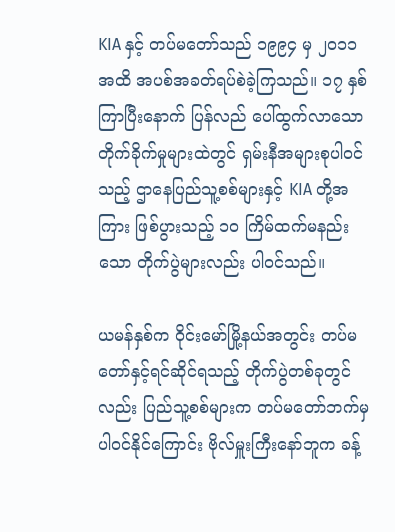KIA နှင့် တပ်မတော်သည် ၁၉၉၄ မှ ၂ဝ၁၁ အထိ အပစ်အခတ်ရပ်စဲခဲ့ကြသည်။ ၁၇ နှစ်ကြာပြီးနောက် ပြန်လည် ပေါ်ထွက်လာသော တိုက်ခိုက်မှုများထဲတွင် ရှမ်းနီအများစုပါဝင်သည့် ဌာနေပြည်သူ့စစ်များနှင့် KIA တို့အကြား ဖြစ်ပွားသည့် ၁ဝ ကြိမ်ထက်မနည်းသော တိုက်ပွဲများလည်း ပါဝင်သည်။

ယမန်နှစ်က ဝိုင်းမော်မြို့နယ်အတွင်း တပ်မတော်နှင့်ရင်ဆိုင်ရသည့် တိုက်ပွဲတစ်ခုတွင်လည်း ပြည်သူ့စစ်များက တပ်မတော်ဘက်မှ ပါဝင်နိုင်ကြောင်း ဗိုလ်မှူးကြီးနော်ဘူက ခန့်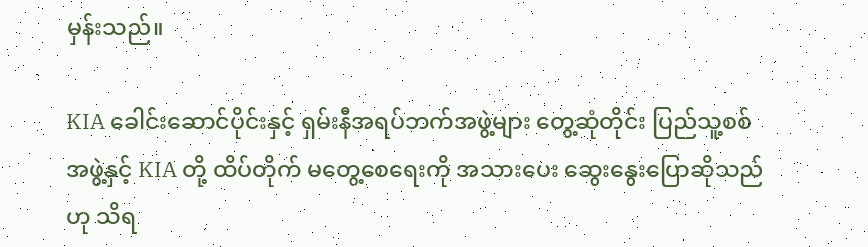မှန်းသည်။

KIA ခေါင်းဆောင်ပိုင်းနှင့် ရှမ်းနီအရပ်ဘက်အဖွဲ့များ တွေ့ဆုံတိုင်း ပြည်သူ့စစ်အဖွဲ့နှင့် KIA တို့ ထိပ်တိုက် မတွေ့စေရေးကို အသားပေး ဆွေးနွေးပြောဆိုသည်ဟု သိရ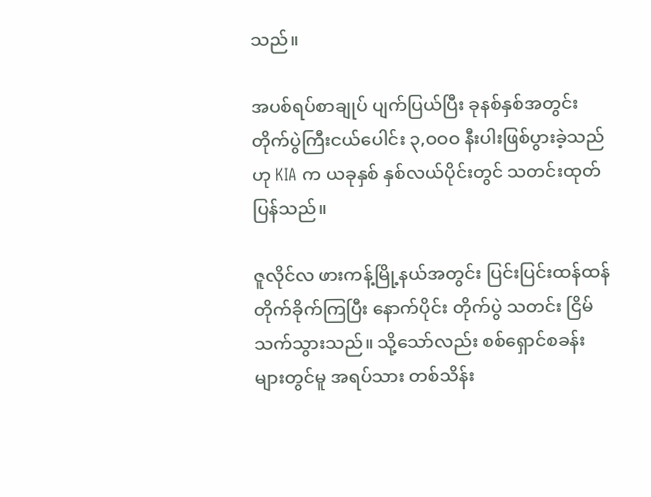သည်။

အပစ်ရပ်စာချုပ် ပျက်ပြယ်ပြီး ခုနစ်နှစ်အတွင်း တိုက်ပွဲကြီးငယ်ပေါင်း ၃,ဝဝဝ နီးပါးဖြစ်ပွားခဲ့သည်ဟု KIA က ယခုနှစ် နှစ်လယ်ပိုင်းတွင် သတင်းထုတ်ပြန်သည်။

ဇူလိုင်လ ဖားကန့်မြို့နယ်အတွင်း ပြင်းပြင်းထန်ထန် တိုက်ခိုက်ကြပြီး နောက်ပိုင်း တိုက်ပွဲ သတင်း ငြိမ်သက်သွားသည်။ သို့သော်လည်း စစ်ရှောင်စခန်းများတွင်မူ အရပ်သား တစ်သိန်း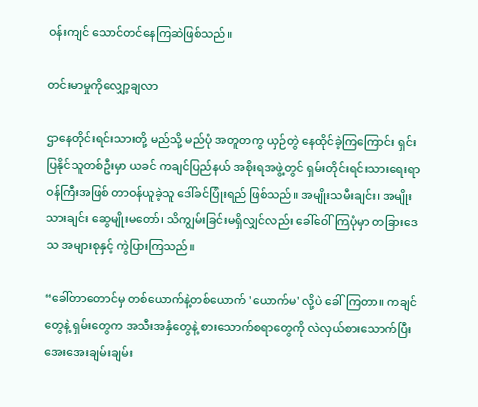ဝန်းကျင် သောင်တင်နေကြဆဲဖြစ်သည်။

တင်းမာမှုကိုလျှော့ချလာ

ဌာနေတိုင်းရင်းသားတို့ မည်သို့ မည်ပုံ အတူတကွ ယှဉ်တွဲ နေထိုင်ခဲ့ကြကြောင်း ရှင်းပြနိုင်သူတစ်ဦးမှာ ယခင် ကချင်ပြည်နယ် အစိုးရအဖွဲ့တွင် ရှမ်းတိုင်းရင်းသားရေးရာဝန်ကြီးအဖြစ် တာဝန်ယူခဲ့သူ ဒေါ်ခင်ပြုံးရည် ဖြစ်သည်။ အမျိုးသမီးချင်း၊ အမျိုးသားချင်း ဆွေမျိုးမတော်၊ သိကျွမ်းခြင်းမရှိလျှင်လည်း ခေါ်ဝေါ်ကြပုံမှာ တခြားဒေသ အများစုနှင့် ကွဲပြားကြသည်။

“ခေါ်တာတောင်မှ တစ်ယောက်နဲ့တစ်ယောက် 'ယောက်မ' လို့ပဲ ခေါ်ကြတာ။ ကချင်တွေနဲ့ ရှမ်းတွေက အသီးအနှံတွေနဲ့ စားသောက်စရာတွေကို လဲလှယ်စားသောက်ပြီး အေးအေးချမ်းချမ်း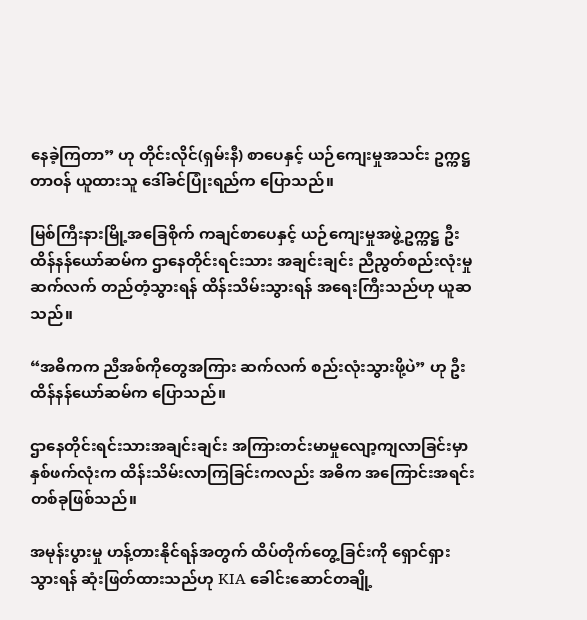နေခဲ့ကြတာ” ဟု တိုင်းလိုင်(ရှမ်းနီ) စာပေနှင့် ယဉ်ကျေးမှုအသင်း ဥက္ကဋ္ဌ တာဝန် ယူထားသူ ဒေါ်ခင်ပြုံးရည်က ပြောသည်။

မြစ်ကြီးနားမြို့အခြေစိုက် ကချင်စာပေနှင့် ယဉ်ကျေးမှုအဖွဲ့ဥက္ကဋ္ဌ ဦးထိန်နန်ယော်ဆမ်က ဌာနေတိုင်းရင်းသား အချင်းချင်း ညီညွတ်စည်းလုံးမှု ဆက်လက် တည်တံ့သွားရန် ထိန်းသိမ်းသွားရန် အရေးကြီးသည်ဟု ယူဆသည်။

“အဓိကက ညီအစ်ကိုတွေအကြား ဆက်လက် စည်းလုံးသွားဖို့ပဲ” ဟု ဦးထိန်နန်ယော်ဆမ်က ပြောသည်။

ဌာနေတိုင်းရင်းသားအချင်းချင်း အကြားတင်းမာမှုလျော့ကျလာခြင်းမှာ နှစ်ဖက်လုံးက ထိန်းသိမ်းလာကြခြင်းကလည်း အဓိက အကြောင်းအရင်းတစ်ခုဖြစ်သည်။

အမုန်းပွားမှု ဟန့်တားနိုင်ရန်အတွက် ထိပ်တိုက်တွေ့ခြင်းကို ရှောင်ရှားသွားရန် ဆုံးဖြတ်ထားသည်ဟု KIA ခေါင်းဆောင်တချို့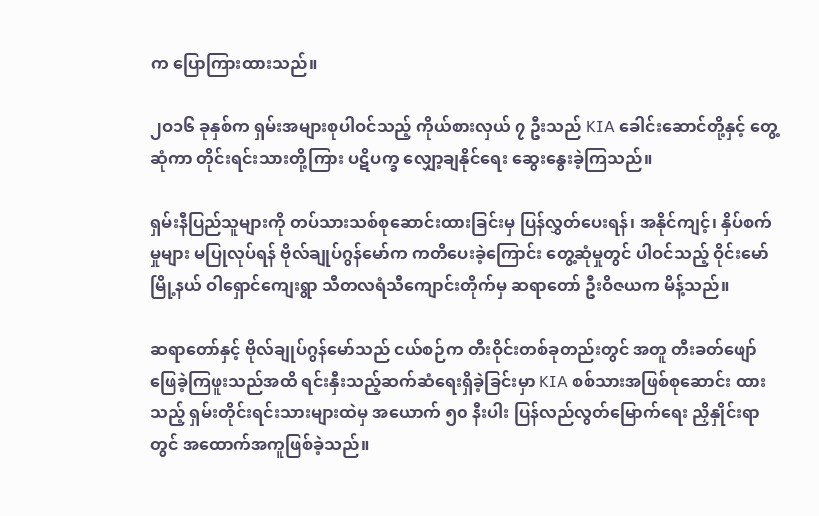က ပြောကြားထားသည်။

၂ဝ၁၆ ခုနှစ်က ရှမ်းအများစုပါဝင်သည့် ကိုယ်စားလှယ် ၇ ဦးသည် KIA ခေါင်းဆောင်တို့နှင့် တွေ့ဆုံကာ တိုင်းရင်းသားတို့ကြား ပဋိပက္ခ လျှော့ချနိုင်ရေး ဆွေးနွေးခဲ့ကြသည်။

ရှမ်းနီပြည်သူများကို တပ်သားသစ်စုဆောင်းထားခြင်းမှ ပြန်လွှတ်ပေးရန်၊ အနိုင်ကျင့်၊ နှိပ်စက်မှုများ မပြုလုပ်ရန် ဗိုလ်ချုပ်ဂွန်မော်က ကတိပေးခဲ့ကြောင်း တွေ့ဆုံမှုတွင် ပါဝင်သည့် ဝိုင်းမော်မြို့နယ် ဝါရှောင်ကျေးရွာ သီတလရံသီကျောင်းတိုက်မှ ဆရာတော် ဦးဝိဇယက မိန့်သည်။

ဆရာတော်နှင့် ဗိုလ်ချုပ်ဂွန်မော်သည် ငယ်စဉ်က တီးဝိုင်းတစ်ခုတည်းတွင် အတူ တီးခတ်ဖျော်ဖြေခဲ့ကြဖူးသည်အထိ ရင်းနှီးသည့်ဆက်ဆံရေးရှိခဲ့ခြင်းမှာ KIA စစ်သားအဖြစ်စုဆောင်း ထားသည့် ရှမ်းတိုင်းရင်းသားများထဲမှ အယောက် ၅၀ နီးပါး ပြန်လည်လွတ်မြောက်ရေး ညှိနှိုင်းရာတွင် အထောက်အကူဖြစ်ခဲ့သည်။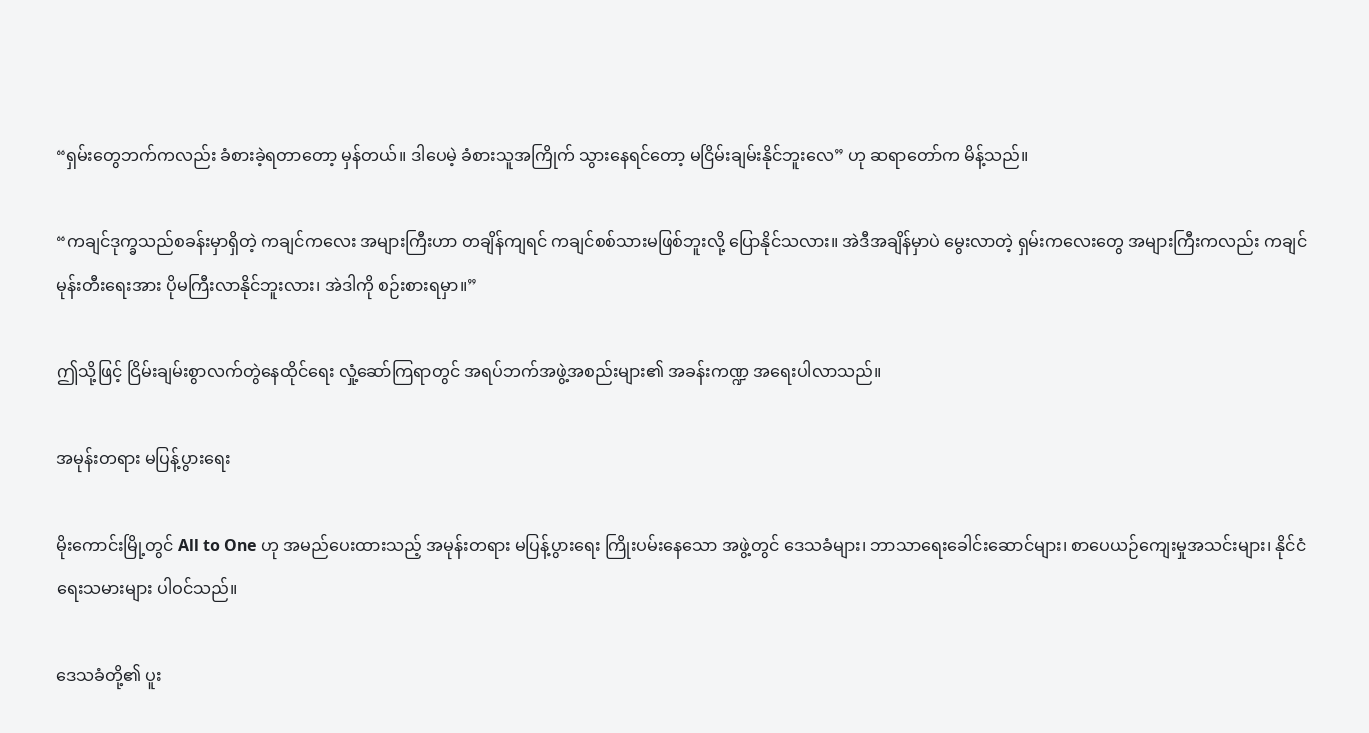“ရှမ်းတွေဘက်ကလည်း ခံစားခဲ့ရတာတော့ မှန်တယ်။ ဒါပေမဲ့ ခံစားသူအကြိုက် သွားနေရင်တော့ မငြိမ်းချမ်းနိုင်ဘူးလေ” ဟု ဆရာတော်က မိန့်သည်။

“ကချင်ဒုက္ခသည်စခန်းမှာရှိတဲ့ ကချင်ကလေး အများကြီးဟာ တချိန်ကျရင် ကချင်စစ်သားမဖြစ်ဘူးလို့ ပြောနိုင်သလား။ အဲဒီအချိန်မှာပဲ မွေးလာတဲ့ ရှမ်းကလေးတွေ အများကြီးကလည်း ကချင်မုန်းတီးရေးအား ပိုမကြီးလာနိုင်ဘူးလား၊ အဲဒါကို စဉ်းစားရမှာ။”

ဤသို့ဖြင့် ငြိမ်းချမ်းစွာလက်တွဲနေထိုင်ရေး လှုံ့ဆော်ကြရာတွင် အရပ်ဘက်အဖွဲ့အစည်းများ၏ အခန်းကဏ္ဍ အရေးပါလာသည်။

အမုန်းတရား မပြန့်ပွားရေး

မိုးကောင်းမြို့တွင် All to One ဟု အမည်ပေးထားသည့် အမုန်းတရား မပြန့်ပွားရေး ကြိုးပမ်းနေသော အဖွဲ့တွင် ဒေသခံများ၊ ဘာသာရေးခေါင်းဆောင်များ၊ စာပေယဉ်ကျေးမှုအသင်းများ၊ နိုင်ငံရေးသမားများ ပါဝင်သည်။

ဒေသခံတို့၏ ပူး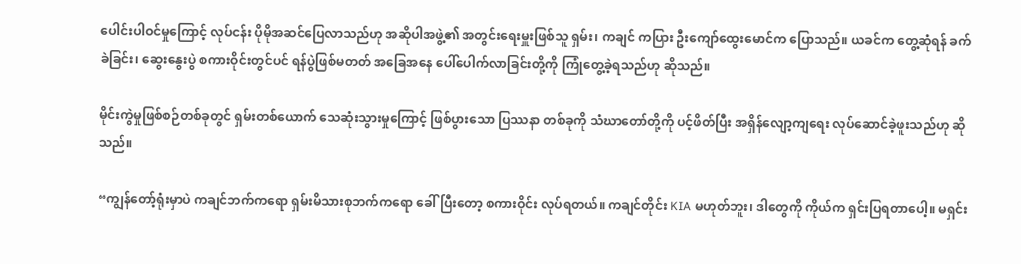ပေါင်းပါဝင်မှုကြောင့် လုပ်ငန်း ပိုမိုအဆင်ပြေလာသည်ဟု အဆိုပါအဖွဲ့၏ အတွင်းရေးမှူးဖြစ်သူ ရှမ်း၊ ကချင် ကပြား ဦးကျော်ထွေးမောင်က ပြောသည်။ ယခင်က တွေ့ဆုံရန် ခက်ခဲခြင်း၊ ဆွေးနွေးပွဲ စကားဝိုင်းတွင်ပင် ရန်ပွဲဖြစ်မတတ် အခြေအနေ ပေါ်ပေါက်လာခြင်းတို့ကို ကြုံတွေ့ခဲ့ရသည်ဟု ဆိုသည်။

မိုင်းကွဲမှုဖြစ်စဉ်တစ်ခုတွင် ရှမ်းတစ်ယောက် သေဆုံးသွားမှုကြောင့် ဖြစ်ပွားသော ပြဿနာ တစ်ခုကို သံဃာတော်တို့ကို ပင့်ဖိတ်ပြီး အရှိန်လျော့ကျရေး လုပ်ဆောင်ခဲ့ဖူးသည်ဟု ဆိုသည်။

“ကျွန်တော့်ရုံးမှာပဲ ကချင်ဘက်ကရော ရှမ်းမိသားစုဘက်ကရော ခေါ်ပြီးတော့ စကားဝိုင်း လုပ်ရတယ်။ ကချင်တိုင်း KIA မဟုတ်ဘူး၊ ဒါတွေကို ကိုယ်က ရှင်းပြရတာပေါ့။ မရှင်း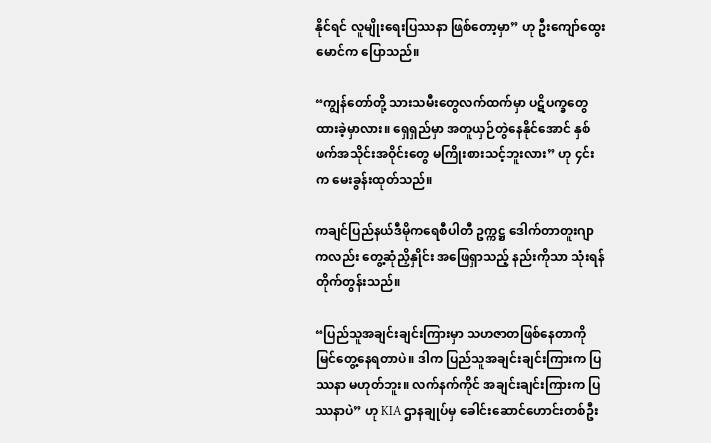နိုင်ရင် လူမျိုးရေးပြဿနာ ဖြစ်တော့မှာ” ဟု ဦးကျော်ထွေးမောင်က ပြောသည်။

“ကျွန်တော်တို့ သားသမီးတွေလက်ထက်မှာ ပဋိပက္ခတွေထားခဲ့မှာလား။ ရှေရှည်မှာ အတူယှဉ်တွဲနေနိုင်အောင် နှစ်ဖက်အသိုင်းအဝိုင်းတွေ မကြိုးစားသင့်ဘူးလား” ဟု ၄င်းက မေးခွန်းထုတ်သည်။

ကချင်ပြည်နယ်ဒီမိုကရေစီပါတီ ဥက္ကဋ္ဌ ဒေါက်တာတူးဂျာကလည်း တွေ့ဆုံညှိနှိုင်း အဖြေရှာသည့် နည်းကိုသာ သုံးရန် တိုက်တွန်းသည်။

“ပြည်သူအချင်းချင်းကြားမှာ သဟဇာတဖြစ်နေတာကို မြင်တွေ့နေရတာပဲ။ ဒါက ပြည်သူအချင်းချင်းကြားက ပြဿနာ မဟုတ်ဘူး။ လက်နက်ကိုင် အချင်းချင်းကြားက ပြဿနာပဲ” ဟု KIA ဌာနချုပ်မှ ခေါင်းဆောင်ဟောင်းတစ်ဦး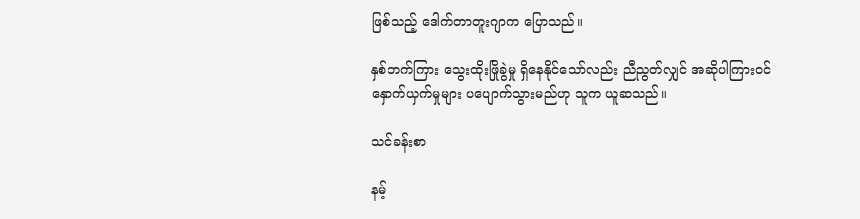ဖြစ်သည့် ဒေါက်တာတူးဂျာက ပြောသည်။

နှစ်ဘက်ကြား သွေးထိုးဖြိုခွဲမှု ရှိနေနိုင်သော်လည်း ညီညွတ်လျှင် အဆိုပါကြားဝင်နှောက်ယှက်မှုများ ပပျောက်သွားမည်ဟု သူက ယူဆသည်။

သင်ခန်းစာ

နမ့်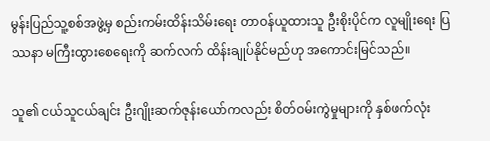မွန်းပြည်သူ့စစ်အဖွဲ့မှ စည်းကမ်းထိန်းသိမ်းရေး တာဝန်ယူထားသူ ဦးစိုးပိုင်က လူမျိုးရေး ပြဿနာ မကြီးထွားစေရေးကို ဆက်လက် ထိန်းချုပ်နိုင်မည်ဟု အကောင်းမြင်သည်။

သူ၏ ငယ်သူငယ်ချင်း ဦးဂျိုးဆက်ဇုန်းယော်ကလည်း စိတ်ဝမ်းကွဲမှုများကို နှစ်ဖက်လုံး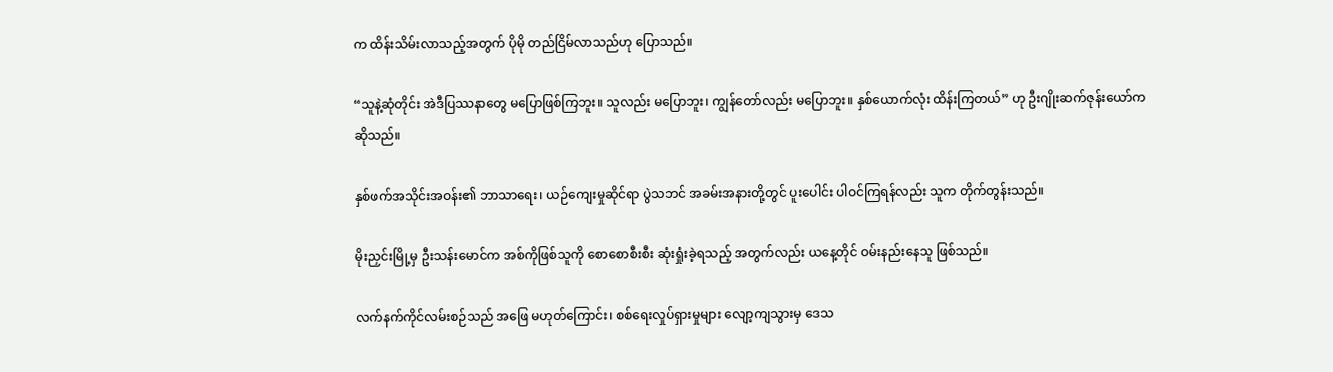က ထိန်းသိမ်းလာသည့်အတွက် ပိုမို တည်ငြိမ်လာသည်ဟု ပြောသည်။

“သူနဲ့ဆုံတိုင်း အဲဒီပြဿနာတွေ မပြောဖြစ်ကြဘူး။ သူလည်း မပြောဘူး၊ ကျွန်တော်လည်း မပြောဘူး။ နှစ်ယောက်လုံး ထိန်းကြတယ်” ဟု ဦးဂျိုးဆက်ဇုန်းယော်က ဆိုသည်။

နှစ်ဖက်အသိုင်းအဝန်း၏ ဘာသာရေး၊ ယဉ်ကျေးမှုဆိုင်ရာ ပွဲသဘင် အခမ်းအနားတို့တွင် ပူးပေါင်း ပါဝင်ကြရန်လည်း သူက တိုက်တွန်းသည်။

မိုးညှင်းမြို့မှ ဦးသန်းမောင်က အစ်ကိုဖြစ်သူကို စောစောစီးစီး ဆုံးရှုံးခဲ့ရသည့် အတွက်လည်း ယနေ့တိုင် ဝမ်းနည်းနေသူ ဖြစ်သည်။

လက်နက်ကိုင်လမ်းစဉ်သည် အဖြေ မဟုတ်ကြောင်း၊ စစ်ရေးလှုပ်ရှားမှုများ လျော့ကျသွားမှ ဒေသ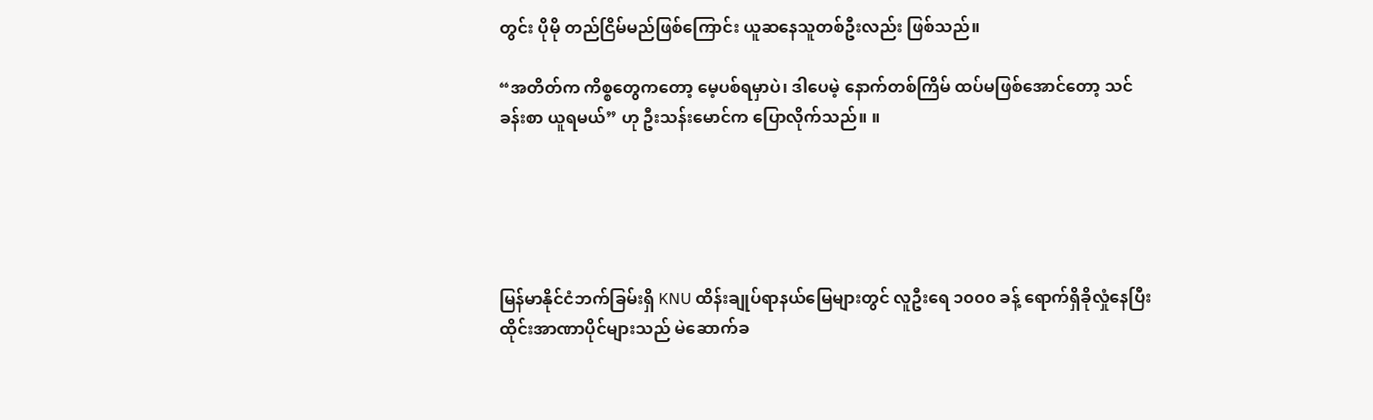တွင်း ပိုမို တည်ငြိမ်မည်ဖြစ်ကြောင်း ယူဆနေသူတစ်ဦးလည်း ဖြစ်သည်။

“အတိတ်က ကိစ္စတွေကတော့ မေ့ပစ်ရမှာပဲ၊ ဒါပေမဲ့ နောက်တစ်ကြိမ် ထပ်မဖြစ်အောင်တော့ သင်ခန်းစာ ယူရမယ်” ဟု ဦးသန်းမောင်က ပြောလိုက်သည်။ ။





မြန်မာနိုင်ငံဘက်ခြမ်းရှိ KNU ထိန်းချုပ်ရာနယ်မြေများတွင် လူဦးရေ ၁၀၀၀ ခန့် ရောက်ရှိခိုလှုံနေပြီး  ထိုင်းအာဏာပိုင်များသည် မဲဆောက်ခ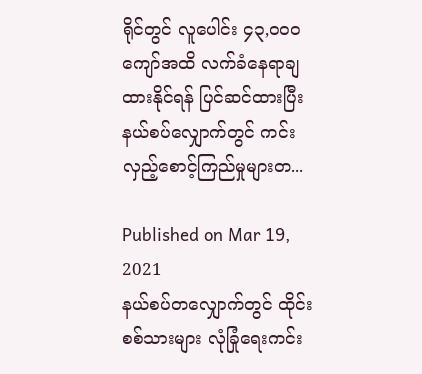ရိုင်တွင် လူပေါင်း ၄၃,၀၀၀ ကျော်အထိ လက်ခံနေရာချထားနိုင်ရန် ပြင်ဆင်ထားပြီး နယ်စပ်လျှောက်တွင် ကင်းလှည့်စောင့်ကြည်မှုများတ...

Published on Mar 19, 2021
နယ်စပ်တလျှောက်တွင် ထိုင်းစစ်သားများ လုံခြုံရေးကင်း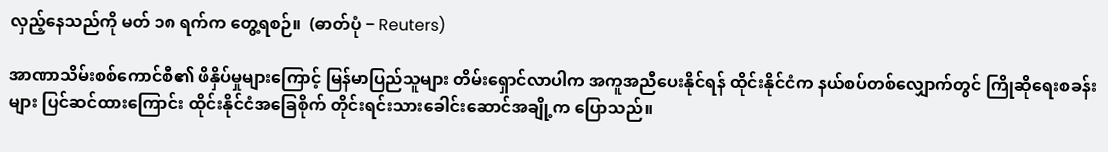လှည့်နေသည်ကို မတ် ၁၈ ရက်က တွေ့ရစဉ်။  (ဓာတ်ပုံ − Reuters)

အာဏာသိမ်းစစ်ကောင်စီ၏ ဖိနှိပ်မှုများကြောင့် မြန်မာပြည်သူများ တိမ်းရှောင်လာပါက အကူအညီပေးနိုင်ရန် ထိုင်းနိုင်ငံက နယ်စပ်တစ်လျှောက်တွင် ကြိုဆိုရေးစခန်းများ ပြင်ဆင်ထားကြောင်း ထိုင်းနိုင်ငံအခြေစိုက် တိုင်းရင်းသားခေါင်းဆောင်အချို့က ပြောသည်။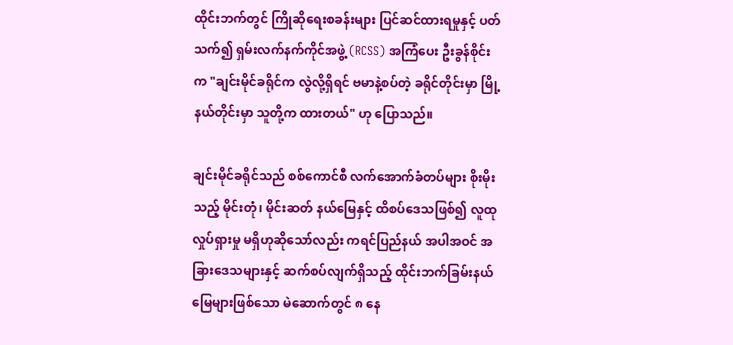ထိုင်းဘက်တွင် ကြိုဆိုရေးစခန်းများ ပြင်ဆင်ထားရမှုနှင့် ပတ်သက်၍ ရှမ်းလက်နက်ကိုင်အဖွဲ့ (RCSS) အကြံပေး ဦးခွန်စိုင်းက "ချင်းမိုင်ခရိုင်က လွဲလို့ရှိရင် ဗမာနဲ့စပ်တဲ့ ခရိုင်တိုင်းမှာ မြို့နယ်တိုင်းမှာ သူတို့က ထားတယ်" ဟု ပြောသည်။

ချင်းမိုင်ခရိုင်သည် စစ်ကောင်စီ လက်အောက်ခံတပ်များ စိုးမိုးသည့် မိုင်းတုံ၊ မိုင်းဆတ် နယ်မြေနှင့် ထိစပ်ဒေသဖြစ်၍ လူထုလှုပ်ရှားမှု မရှိဟုဆိုသော်လည်း ကရင်ပြည်နယ် အပါအဝင် အခြားဒေသများနှင့် ဆက်စပ်လျက်ရှိသည့် ထိုင်းဘက်ခြမ်းနယ်မြေများဖြစ်သော မဲ‌ဆောက်တွင် ၈ နေ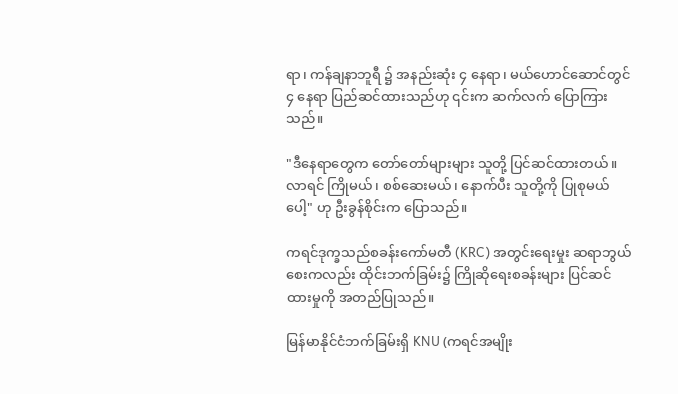ရာ၊ ကန်ချနာဘူရီ ၌ အနည်းဆုံး ၄ နေရာ၊ မယ်ဟောင်ဆောင်တွင် ၄ နေရာ ပြည်ဆင်ထားသည်ဟု ၎င်းက ဆက်လက် ပြောကြားသည်။

"ဒီနေရာတွေက တော်တော်များများ သူတို့ ပြင်ဆင်ထားတယ်။ လာရင် ကြိုမယ်၊ စစ်ဆေးမယ်၊ နောက်ပီး သူတို့ကို ပြုစုမယ်ပေါ့" ဟု ဦးခွန်စိုင်းက ပြောသည်။

ကရင်ဒုက္ခသည်စခန်းကော်မတီ (KRC) အတွင်းရေးမှုး ဆရာဘွယ်စေးကလည်း ထိုင်းဘက်ခြမ်း၌ ကြိုဆိုရေးစခန်းများ ပြင်ဆင်ထားမှုကို အတည်ပြုသည်။

မြန်မာနိုင်ငံဘက်ခြမ်းရှိ KNU (ကရင်အမျိုး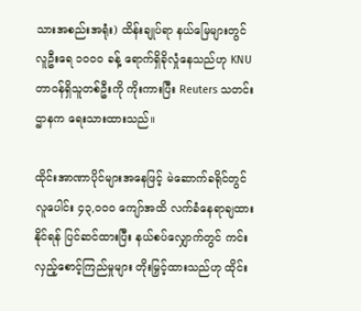သားအစည်းအရုံး) ထိန်းချုပ်ရာ နယ်မြေများတွင် လူဦးရေ ၁၀၀၀ ခန့် ရောက်ရှိခိုလှုံနေသည်ဟု KNU တာဝန်ရှိသူတစ်ဦးကို ကိုးကားပြီး Reuters သတင်းဌာနက ရေးသားထားသည်။

ထိုင်းအာဏာပိုင်များအနေဖြင့် မဲဆောက်ခရိုင်တွင် လူပေါင်း ၄၃,၀၀၀ ကျော်အထိ လက်ခံနေရာချထား နိုင်ရန် ပြင်ဆင်ထားပြီး နယ်စပ်လျှောက်တွင် ကင်းလှည့်စောင့်ကြည်မှုများ တိုးမြှင့်ထားသည်ဟု ထိုင်း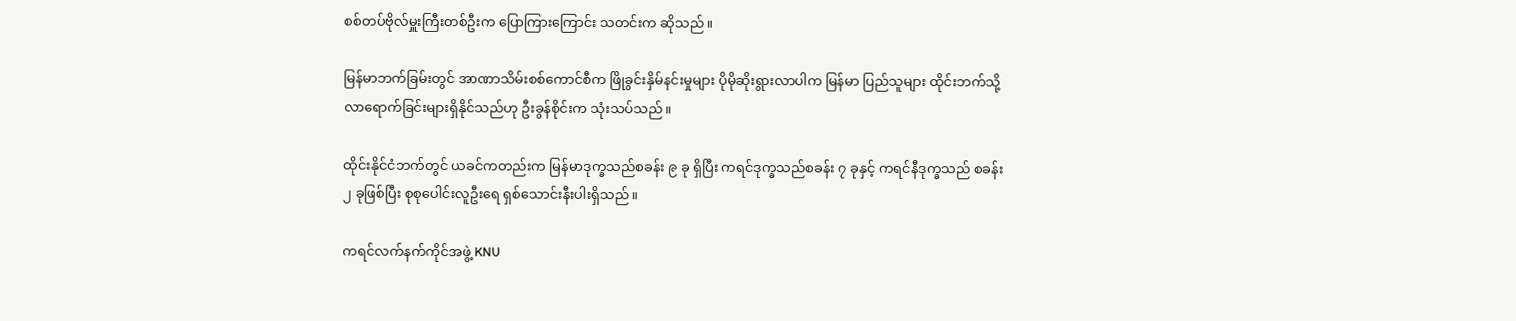စစ်တပ်ဗိုလ်မှူးကြီးတစ်ဦးက ပြောကြားကြောင်း သတင်းက ဆိုသည်။

မြန်မာဘက်ခြမ်းတွင် အာဏာသိမ်းစစ်ကောင်စီက ဖြိုခွင်းနှိမ်နင်းမှုများ ပိုမိုဆိုးရွားလာပါက မြန်မာ ပြည်သူများ ထိုင်းဘက်သို့ လာရောက်ခြင်းများရှိနိုင်သည်ဟု ဦးခွန်စိုင်းက သုံးသပ်သည်။

ထိုင်းနိုင်ငံဘက်တွင် ယခင်ကတည်းက မြန်မာဒုက္ခသည်စခန်း ၉ ခု ရှိပြီး ကရင်ဒုက္ခသည်စခန်း ၇ ခုနှင့် ကရင်နီဒုက္ခသည် စခန်း ၂ ခုဖြစ်ပြီး စုစုပေါင်းလူဦးရေ ရှစ်သောင်းနီးပါးရှိသည်။

ကရင်လက်နက်ကိုင်အဖွဲ့ KNU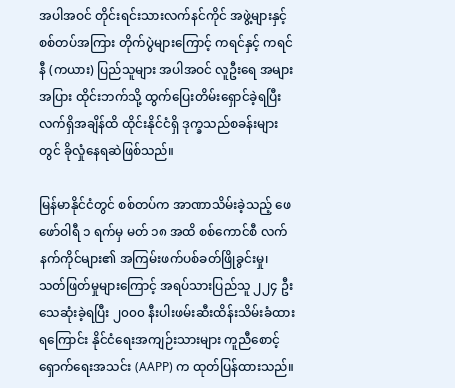အပါအဝင် တိုင်းရင်းသားလက်နင်ကိုင် အဖွဲ့များနှင့် စစ်တပ်အကြား တိုက်ပွဲများကြောင့် ကရင်နှင့် ကရင်နီ (ကယား) ပြည်သူများ အပါအဝင် လူဦးရေ အများအပြား ထိုင်းဘက်သို့ ထွက်ပြေးတိမ်းရှောင်ခဲ့ရပြီး လက်ရှိအချိန်ထိ ထိုင်းနိုင်ငံရှိ ဒုက္ခသည်စခန်းများတွင် ခိုလှုံနေရဆဲဖြစ်သည်။

မြန်မာနိုင်ငံတွင် စစ်တပ်က အာဏာသိမ်းခဲ့သည့် ဖေဖော်ဝါရီ ၁ ရက်မှ မတ် ၁၈ အထိ စစ်ကောင်စီ လက်နက်ကိုင်များ၏ အကြမ်းဖက်ပစ်ခတ်ဖြိုခွင်းမှု၊ သတ်ဖြတ်မှုများကြောင့် အရပ်သားပြည်သူ ၂၂၄ ဦး သေဆုံးခဲ့ရပြီး ၂၀၀၀ နီးပါးဖမ်းဆီးထိန်းသိမ်းခံထားရကြောင်း နိုင်ငံရေးအကျဉ်းသားများ ကူညီစောင့် ရှောက်ရေးအသင်း (AAPP) က ထုတ်ပြန်ထားသည်။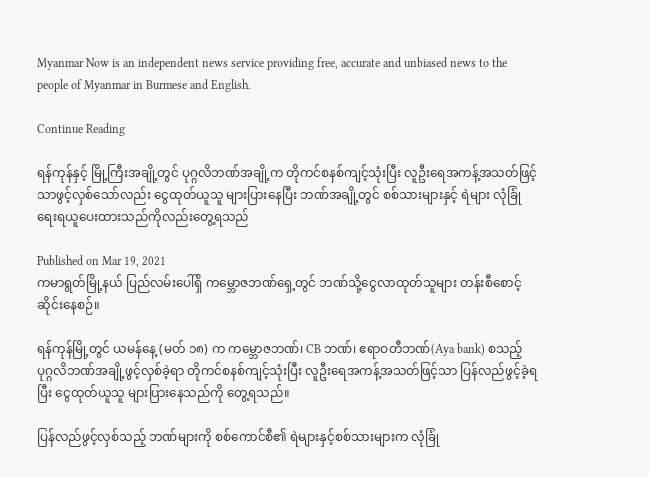Myanmar Now is an independent news service providing free, accurate and unbiased news to the people of Myanmar in Burmese and English.

Continue Reading

ရန်ကုန်နှင့် မြို့ကြီးအချို့တွင် ပုဂ္ဂလိဘဏ်အချို့က တိုကင်စနစ်ကျင့်သုံးပြီး လူဦးရေအကန့်အသတ်ဖြင့် သာဖွင့်လှစ်သော်လည်း ငွေထုတ်ယူသူ များပြားနေပြီး ဘဏ်အချို့တွင် စစ်သားများနှင့် ရဲများ လုံခြုံရေးရယူပေးထားသည်ကိုလည်းတွေ့ရသည်

Published on Mar 19, 2021
ကမာရွတ်မြို့နယ် ပြည်လမ်းပေါ်ရှိ ကမ္ဘောဇဘဏ်ရှေ့တွင် ဘဏ်သို့ငွေလာထုတ်သူများ တန်းစီစောင့်ဆိုင်းနေစဉ်။

ရန်ကုန်မြို့တွင် ယမန်နေ့ (မတ် ၁၈) က ကမ္ဘောဇဘဏ်၊ CB ဘဏ်၊ ဧရာဝတီဘဏ်(Aya bank) စသည့်  ပုဂ္ဂလိဘဏ်အချို့ဖွင့်လှစ်ခဲ့ရာ တိုကင်စနစ်ကျင့်သုံးပြီး လူဦးရေအကန့်အသတ်ဖြင့်သာ ပြန်လည်ဖွင့်ခဲ့ရပြီး ငွေထုတ်ယူသူ များပြားနေသည်ကို တွေ့ရသည်။

ပြန်လည်ဖွင့်လှစ်သည့် ဘဏ်များကို စစ်ကောင်စီ၏ ရဲများနှင့်စစ်သားများက လုံခြုံ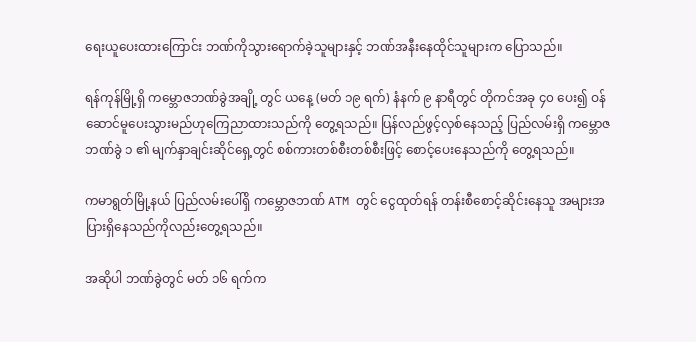ရေးယူပေးထားကြောင်း ဘဏ်ကိုသွားရောက်ခဲ့သူများနှင့် ဘဏ်အနီးနေထိုင်သူများက ပြောသည်။

ရန်ကုန်မြို့ရှိ ကမ္ဘောဇဘဏ်ခွဲအချို့ တွင် ယနေ့ (မတ် ၁၉ ရက်) နံနက် ၉ နာရီတွင် တိုကင်အခု ၄၀ ပေး၍ ဝန်ဆောင်မူပေးသွားမည်ဟုကြေညာထားသည်ကို တွေ့ရသည်။ ပြန်လည်ဖွင့်လှစ်နေသည့် ပြည်လမ်းရှိ ကမ္ဘောဇဘဏ်ခွဲ ၁ ၏ မျက်နှာချင်းဆိုင်ရှေ့တွင် စစ်ကားတစ်စီးတစ်စီးဖြင့် စောင့်ပေးနေသည်ကို တွေ့ရသည်။

ကမာရွတ်မြို့နယ် ပြည်လမ်းပေါ်ရှိ ကမ္ဘောဇဘဏ် ATM တွင် ငွေထုတ်ရန် တန်းစီစောင့်ဆိုင်းနေသူ အများအပြားရှိနေသည်ကိုလည်းတွေ့ရသည်။

အဆိုပါ ဘဏ်ခွဲတွင် မတ် ၁၆ ရက်က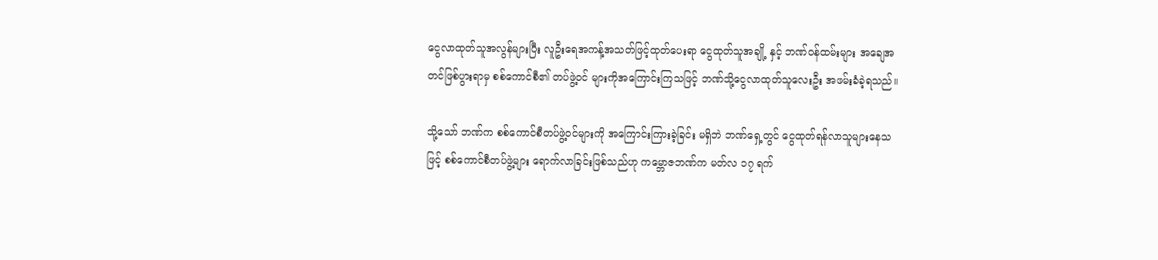ငွေလာထုတ်သူအလွန်များပြီး လူဦးရေအကန့်အသတ်ဖြင့်ထုတ်ပေးရာ ငွေထုတ်သူအချို့ နှင့် ဘဏ်ဝန်ထမ်းများ အချေအတင်ဖြစ်ပွားရာမှ စစ်ကောင်စီ၏ တပ်ဖွဲ့ဝင် များကိုအကြောင်းကြသဖြင့် ဘဏ်သို့ငွေလာထုတ်သူလေးဦး အဖမ်းခံခဲ့ရသည်။

သို့သော် ဘဏ်က စစ်ကောင်စီတပ်ဖွဲ့ဝင်များကို အကြောင်းကြားခဲ့ခြင်း မရှိဘဲ ဘဏ်ရှေ့တွင် ငွေထုတ်ရန်လာသူများနေသဖြင့် စစ်ကောင်စီတပ်ဖွဲ့များ ရောက်လာခြင်းဖြစ်သည်ဟု ကမ္ဘောဇဘဏ်က မတ်လ ၁၇ ရက်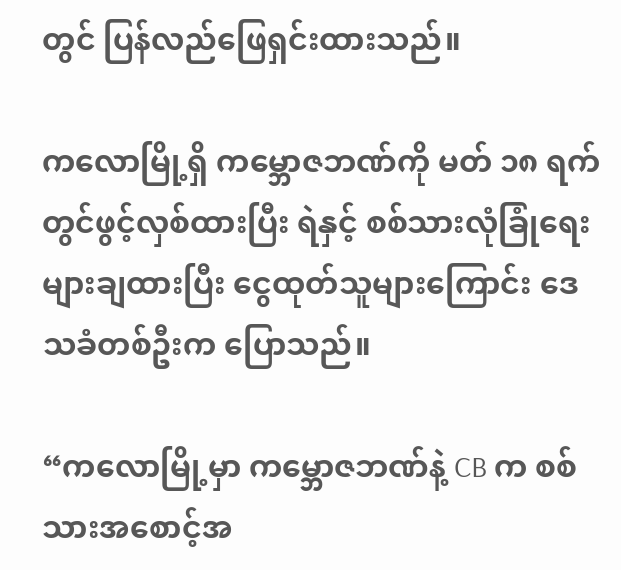တွင် ပြန်လည်ဖြေရှင်းထားသည်။

ကလောမြို့ရှိ ကမ္ဘောဇဘဏ်ကို မတ် ၁၈ ရက်တွင်ဖွင့်လှစ်ထားပြီး ရဲနှင့် စစ်သားလုံခြုံရေးများချထားပြီး ငွေထုတ်သူများကြောင်း ဒေသခံတစ်ဦးက ပြောသည်။

“ကလောမြို့မှာ ကမ္ဘောဇဘဏ်နဲ့ CB က စစ်သားအစောင့်အ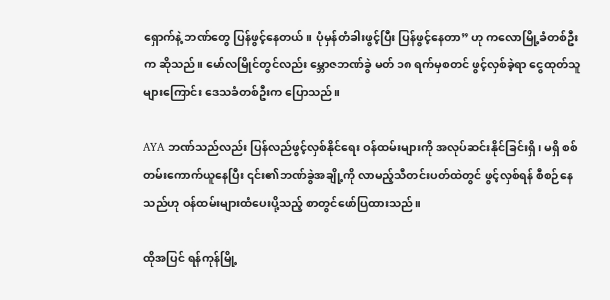ရှောက်နဲ့ ဘဏ်တွေ ပြန်ဖွင့်နေတယ်။ ပုံမှန်တံခါးဖွင့်ပြီး ပြန်ဖွင့်နေတာ” ဟု ကလောမြို့ခံတစ်ဦးက ဆိုသည်။ မော်လမြိုင်တွင်လည်း မ္ဘောဇဘဏ်ခွဲ မတ် ၁၈ ရက်မှစတင် ဖွင့်လှစ်ခဲ့ရာ ငွေထုတ်သူများကြောင်း ဒေသခံတစ်ဦးက ပြောသည်။

AYA ဘဏ်သည်လည်း ပြန်လည်ဖွင့်လှစ်နိုင်ရေး ဝန်ထမ်းများကို အလုပ်ဆင်းနိုင်ခြင်းရှိ၊ မရှိ စစ်တမ်းကောက်ယူနေပြီး ၎င်း၏ဘဏ်ခွဲအချို့ကို လာမည့်သီတင်းပတ်ထဲတွင် ဖွင့်လှစ်ရန် စီစဉ်နေသည်ဟု ဝန်ထမ်းများထံပေးပို့သည့် စာတွင်ဖော်ပြထားသည်။

ထိုအပြင် ရန်ကုန်မြို့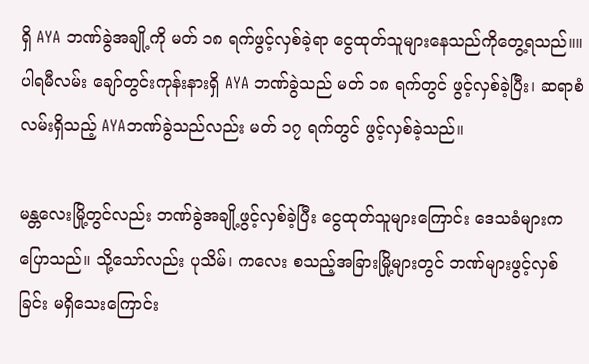ရှိ AYA ဘဏ်ခွဲအချို့ကို မတ် ၁၈ ရက်ဖွင့်လှစ်ခဲ့ရာ ငွေထုတ်သူများနေသည်ကိုတွေ့ရသည်။။ ပါရမီလမ်း ချော်တွင်းကုန်းနားရှိ AYA ဘဏ်ခွဲသည် မတ် ၁၈ ရက်တွင် ဖွင့်လှစ်ခဲ့ပြီး၊ ဆရာစံလမ်းရှိသည့် AYAဘဏ်ခွဲသည်လည်း မတ် ၁၇ ရက်တွင် ဖွင့်လှစ်ခဲ့သည်။

မန္တလေးမြို့တွင်လည်း ဘဏ်ခွဲအချို့ဖွင့်လှစ်ခဲ့ပြီး ငွေထုတ်သူများကြောင်း ဒေသခံများက ပြောသည်။ သို့သော်လည်း ပုသိမ်၊ ကလေး စသည့်အခြားမြို့များတွင် ဘဏ်များဖွင့်လှစ်ခြင်း မရှိသေးကြောင်း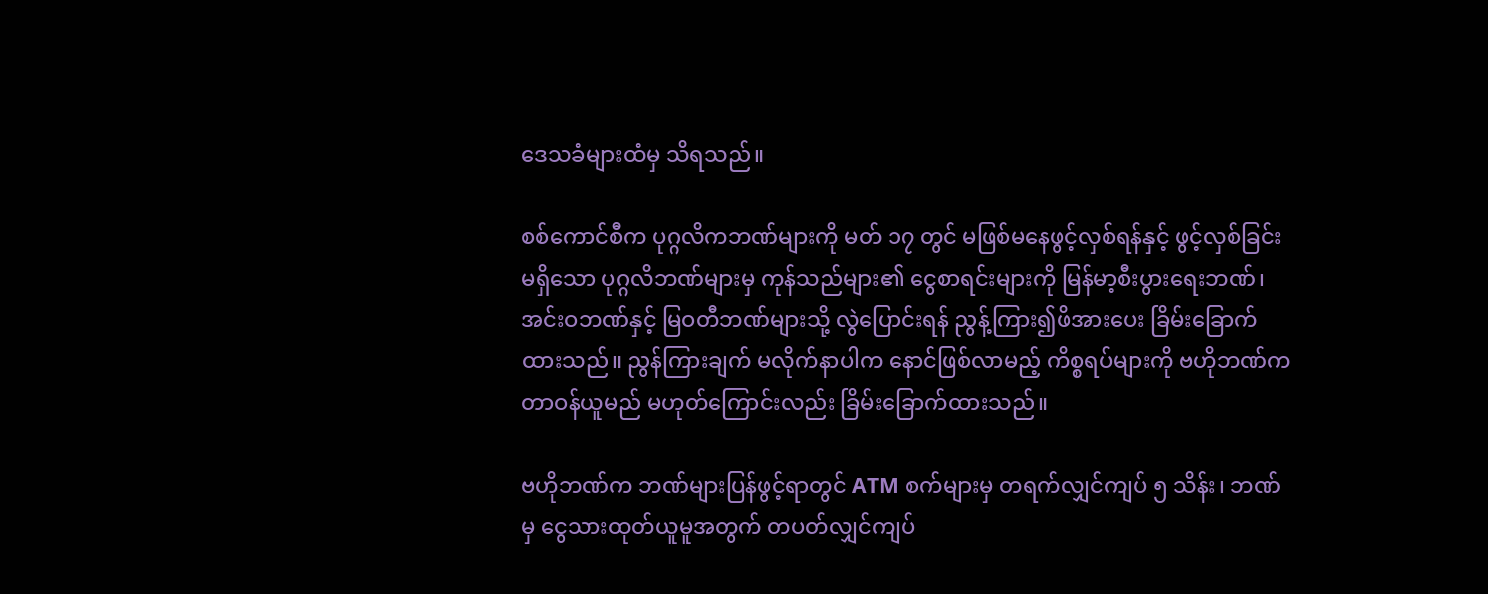ဒေသခံများထံမှ သိရသည်။

စစ်ကောင်စီက ပုဂ္ဂလိကဘဏ်များကို မတ် ၁၇ တွင် မဖြစ်မနေဖွင့်လှစ်ရန်နှင့် ဖွင့်လှစ်ခြင်းမရှိသော ပုဂ္ဂလိဘဏ်များမှ ကုန်သည်များ၏ ငွေစာရင်းများကို မြန်မာ့စီးပွားရေးဘဏ်၊ အင်းဝဘဏ်နှင့် မြဝတီဘဏ်များသို့ လွဲပြောင်းရန် ညွန့်ကြား၍ဖိအားပေး ခြိမ်းခြောက်ထားသည်။ ညွန်ကြားချက် မလိုက်နာပါက နောင်ဖြစ်လာမည့် ကိစ္စရပ်များကို ဗဟိုဘဏ်က တာဝန်ယူမည် မဟုတ်ကြောင်းလည်း ခြိမ်းခြောက်ထားသည်။

ဗဟိုဘဏ်က ဘဏ်များပြန်ဖွင့်ရာတွင် ATM စက်များမှ တရက်လျှင်ကျပ် ၅ သိန်း၊ ဘဏ်မှ ငွေသားထုတ်ယူမူအတွက် တပတ်လျှင်ကျပ်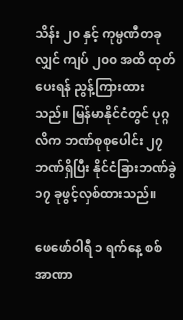သိန်း ၂၀ နှင့် ကုမ္ပဏီတခုလျှင် ကျပ် ၂၀၀ အထိ ထုတ်ပေးရန် ညွန့်ကြားထားသည်။ မြန်မာနိုင်ငံတွင် ပုဂ္ဂလိက ဘဏ်စုစုပေါင်း ၂၇ ဘဏ်ရှိပြီး နိုင်ငံခြားဘဏ်ခွဲ ၁၇ ခုဖွင့်လှစ်ထားသည်။

ဖေဖော်ဝါရီ ၁ ရက်နေ့ စစ်အာဏာ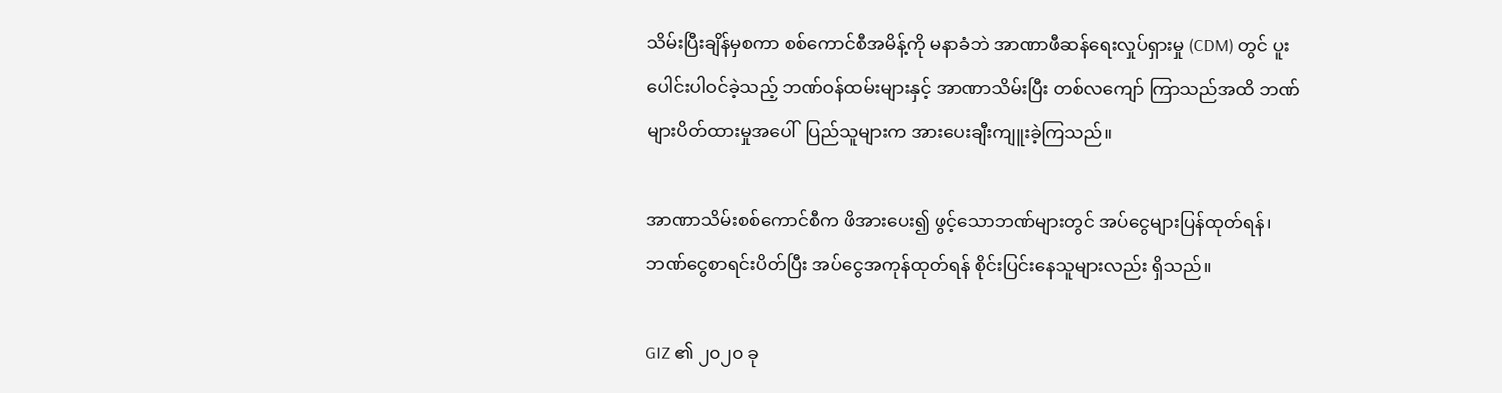သိမ်းပြီးချိန်မှစကာ စစ်ကောင်စီအမိန့်ကို မနာခံဘဲ အာဏာဖီဆန်ရေးလှုပ်ရှားမှု (CDM) တွင် ပူးပေါင်းပါဝင်ခဲ့သည့် ဘဏ်ဝန်ထမ်းများနှင့် အာဏာသိမ်းပြီး တစ်လကျော် ကြာသည်အထိ ဘဏ်များပိတ်ထားမှုအပေါ်  ပြည်သူများက အားပေးချီးကျူးခဲ့ကြသည်။

အာဏာသိမ်းစစ်ကောင်စီက ဖိအားပေး၍ ဖွင့်သောဘဏ်များတွင် အပ်ငွေများပြန်ထုတ်ရန်၊ ဘဏ်ငွေစာရင်းပိတ်ပြီး အပ်ငွေအကုန်ထုတ်ရန် စိုင်းပြင်းနေသူများလည်း ရှိသည်။

GIZ ၏ ၂၀၂၀ ခု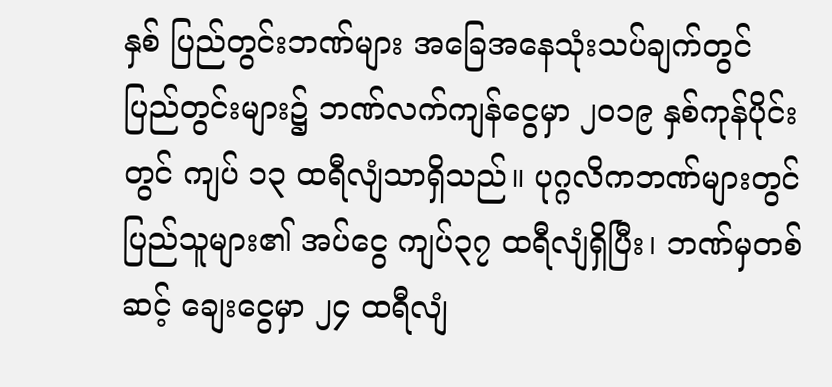နှစ် ပြည်တွင်းဘဏ်များ အခြေအနေသုံးသပ်ချက်တွင် ပြည်တွင်းများ၌ ဘဏ်လက်ကျန်ငွေမှာ ၂၀၁၉ နှစ်ကုန်ပိုင်းတွင် ကျပ် ၁၃ ထရီလျံသာရှိသည်။ ပုဂ္ဂလိကဘဏ်များတွင် ပြည်သူများ၏ အပ်ငွေ ကျပ်၃၇ ထရီလျံရှိပြီး၊ ဘဏ်မှတစ်ဆင့် ချေးငွေမှာ ၂၄ ထရီလျံ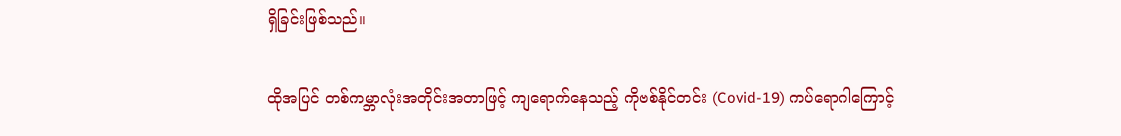ရှိခြင်းဖြစ်သည်။

ထိုအပြင် တစ်ကမ္ဘာလုံးအတိုင်းအတာဖြင့် ကျရောက်နေသည့် ကိုဗစ်နိုင်တင်း (Covid-19) ကပ်ရောဂါကြောင့်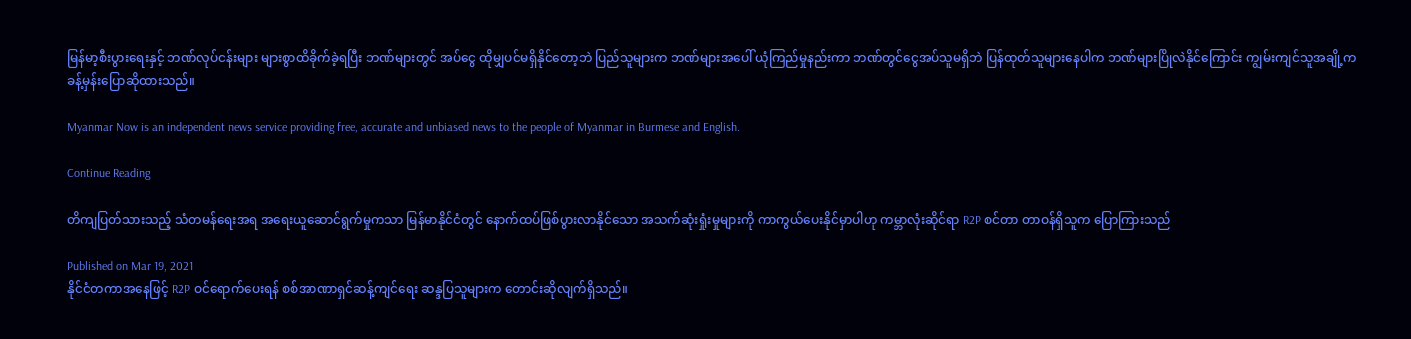မြန်မာ့စီးပွားရေးနှင့် ဘဏ်လုပ်ငန်းများ များစွာထိခိုက်ခဲ့ရပြီး ဘဏ်များတွင် အပ်ငွေ ထိုမျှပင်မရှိနိုင်တော့ဘဲ ပြည်သူများက ဘဏ်များအပေါ် ယုံကြည်မှုနည်းကာ ဘဏ်တွင်ငွေအပ်သူမရှိဘဲ ပြန်ထုတ်သူများနေပါက ဘဏ်များပြိုလဲနိုင်ကြောင်း ကျွမ်းကျင်သူအချို့က ခန့်မှန်းပြောဆိုထားသည်။

Myanmar Now is an independent news service providing free, accurate and unbiased news to the people of Myanmar in Burmese and English.

Continue Reading

တိကျပြတ်သားသည့် သံတမန်ရေးအရ အရေးယူဆောင်ရွက်မှုကသာ မြန်မာနိုင်ငံတွင် နောက်ထပ်ဖြစ်ပွားလာနိုင်သော အသက်ဆုံးရှုံးမှုများကို ကာကွယ်ပေးနိုင်မှာပါဟု ကမ္ဘာလုံးဆိုင်ရာ R2P စင်တာ တာဝန်ရှိသူက ပြောကြားသည်

Published on Mar 19, 2021
နိုင်ငံတကာအနေဖြင့် R2P ဝင်ရောက်ပေးရန် စစ်အာဏာရှင်ဆန့်ကျင်ရေး ဆန္ဒပြသူများက တောင်းဆိုလျက်ရှိသည်။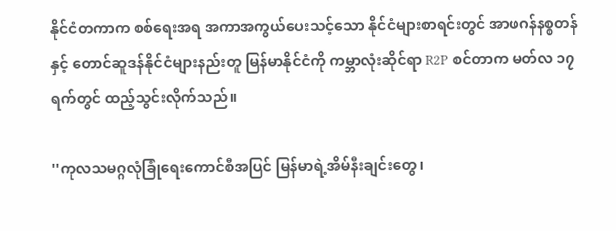နိုင်ငံတကာက စစ်ရေးအရ အကာအကွယ်ပေးသင့်သော နိုင်ငံများစာရင်းတွင် အာဖဂန်နစ္စတန်နှင့် တောင်ဆူဒန်နိုင်ငံများနည်းတူ မြန်မာနိုင်ငံကို ကမ္ဘာလုံးဆိုင်ရာ R2P စင်တာက မတ်လ ၁၇ ရက်တွင် ထည့်သွင်းလိုက်သည်။

''ကုလသမဂ္ဂလုံခြုံရေးကောင်စီအပြင် မြန်မာရဲ့အိမ်နီးချင်းတွေ၊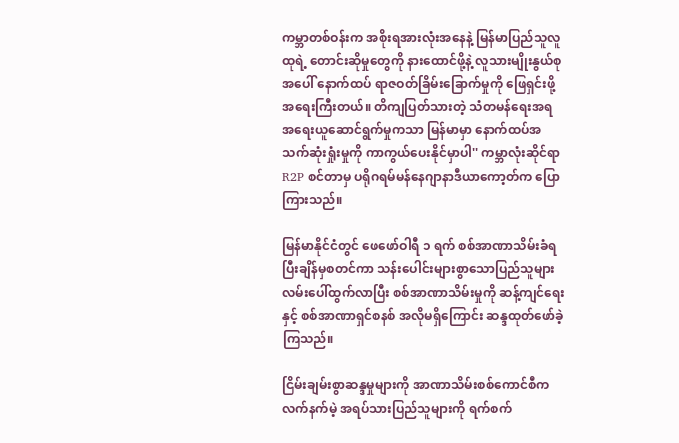ကမ္ဘာတစ်ဝန်းက အစိုးရအားလုံးအနေနဲ့ မြန်မာပြည်သူလူထုရဲ့ တောင်းဆိုမှုတွေကို နားထောင်ဖို့နဲ့ လူသားမျိုးနွယ်စုအပေါ် နောက်ထပ် ရာဇဝတ်ခြိမ်းခြောက်မှုကို ဖြေရှင်းဖို့ အရေးကြီးတယ်။ တိကျပြတ်သားတဲ့ သံတမန်ရေးအရ အရေးယူဆောင်ရွက်မှုကသာ မြန်မာမှာ နောက်ထပ်အသက်ဆုံးရှုံးမှုကို ကာကွယ်ပေးနိုင်မှာပါ'' ကမ္ဘာလုံးဆိုင်ရာ R2P စင်တာမှ ပရိုဂရမ်မန်နေဂျာနာဒီယာကော့တ်က ပြောကြားသည်။

မြန်မာနိုင်ငံတွင် ဖေဖော်ဝါရီ ၁ ရက် စစ်အာဏာသိမ်းခံရပြီးချိန်မှစတင်ကာ သန်းပေါင်းများစွာသောပြည်သူများ လမ်းပေါ်ထွက်လာပြီး စစ်အာဏာသိမ်းမှုကို ဆန့်ကျင်ရေးနှင့် စစ်အာဏာရှင်စနစ် အလိုမရှိကြောင်း ဆန္ဒထုတ်ဖော်ခဲ့ကြသည်။

ငြိမ်းချမ်းစွာဆန္ဒမှုများကို အာဏာသိမ်းစစ်ကောင်စီက လက်နက်မဲ့ အရပ်သားပြည်သူများကို ရက်စက်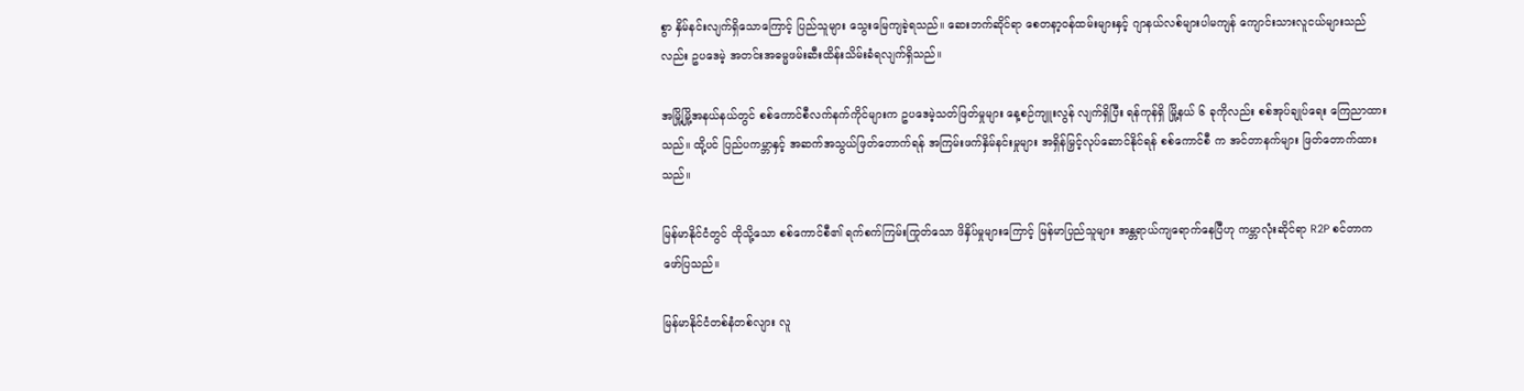စွာ နှိမ်နင်းလျက်ရှိသောကြောင့် ပြည်သူများ သွေးမြေကျခဲ့ရသည်။ ဆေးဘက်ဆိုင်ရာ စေတနာ့ဝန်ထမ်းများနှင့် ဂျာနယ်လစ်များပါမကျန် ကျောင်းသားလူငယ်များသည်လည်း ဥပဒေမဲ့ အတင်းအဓမ္မဖမ်းဆီးထိန်းသိမ်းခံရလျက်ရှိသည်။

အမြို့မြို့အနယ်နယ်တွင် စစ်ကောင်စီလက်နက်ကိုင်များက ဥပဒေမဲ့သတ်ဖြတ်မှုများ နေ့စဉ်ကျူးလွန် လျက်ရှိပြီး ရန်ကုန်ရှိ မြို့နယ် ၆ ခုကိုလည်း စစ်အုပ်ချုပ်ရေး ကြေညာထားသည်။ ထို့ပင် ပြည်ပကမ္ဘာနှင့် အဆက်အသွယ်ဖြတ်တောက်ရန် အကြမ်းဖက်နှိမ်နင်းမှုများ အရှိန်မြှင့်လုပ်ဆောင်နိုင်ရန် စစ်ကောင်စီ က အင်တာနက်များ ဖြတ်တောက်ထားသည်။

မြန်မာနိုင်ငံတွင် ထိုသို့သော စစ်ကောင်စီ၏ ရက်စက်ကြမ်းကြုတ်သော ဖိနှိပ်မှုများကြောင့် မြန်မာပြည်သူများ အန္တရာယ်ကျရောက်နေပြီဟု ကမ္ဘာလုံးဆိုင်ရာ R2P စင်တာက ဖော်ပြသည်။

မြန်မာနိုင်ငံတစ်နံတစ်လျား လူ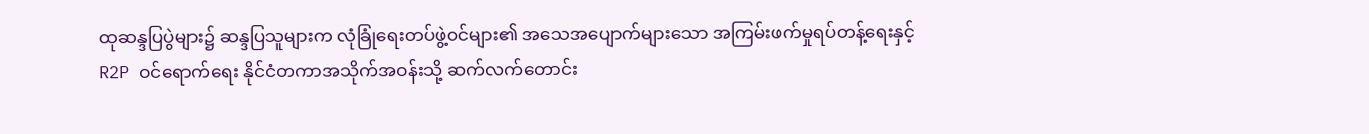ထုဆန္ဒပြပွဲများ၌ ဆန္ဒပြသူများက လုံခြုံရေးတပ်ဖွဲ့ဝင်များ၏ အသေအပျောက်များသော အကြမ်းဖက်မှုရပ်တန့်ရေးနှင့် R2P ဝင်ရောက်ရေး နိုင်ငံတကာအသိုက်အဝန်းသို့ ဆက်လက်တောင်း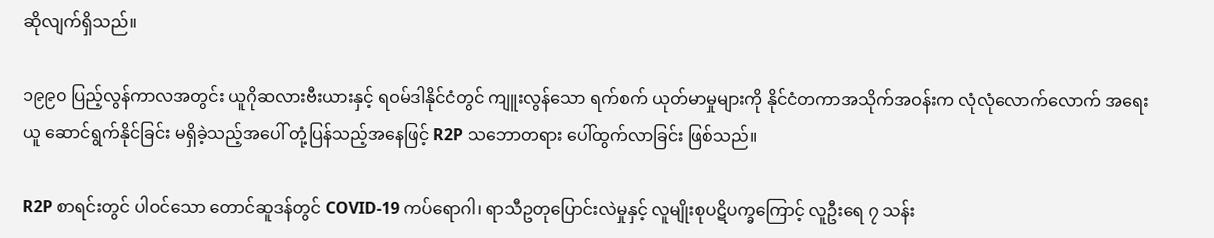ဆိုလျက်ရှိသည်။

၁၉၉၀ ပြည့်လွန်ကာလအတွင်း ယူဂိုဆလားဗီးယားနှင့် ရဝမ်ဒါနိုင်ငံတွင် ကျူးလွန်သော ရက်စက် ယုတ်မာမှုများကို နိုင်ငံတကာအသိုက်အဝန်းက လုံလုံလောက်လောက် အရေးယူ ဆောင်ရွက်နိုင်ခြင်း မရှိခဲ့သည့်အပေါ် တုံ့ပြန်သည့်အနေဖြင့် R2P သဘောတရား ပေါ်ထွက်လာခြင်း ဖြစ်သည်။

R2P စာရင်းတွင် ပါဝင်သော တောင်ဆူဒန်တွင် COVID-19 ကပ်ရောဂါ၊ ရာသီဥတုပြောင်းလဲမှုနှင့် လူမျိုးစုပဋိပက္ခကြောင့် လူဦးရေ ၇ သန်း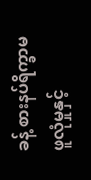ခန့် စားနပ်ရိက္ခာမဖူလုံမှုနှင့်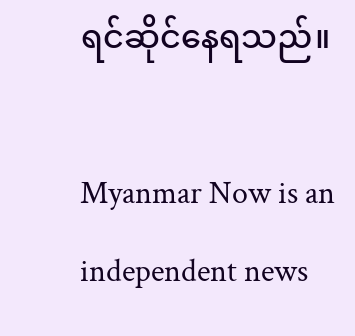ရင်ဆိုင်နေရသည်။

Myanmar Now is an independent news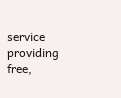service providing free,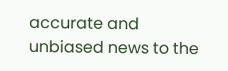accurate and unbiased news to the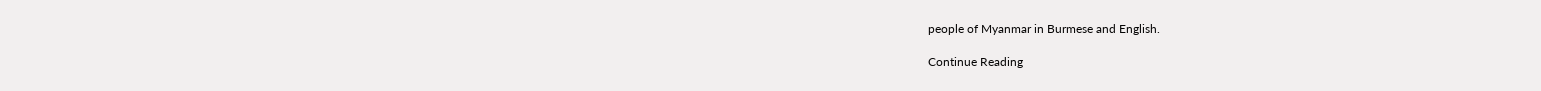people of Myanmar in Burmese and English.

Continue Reading